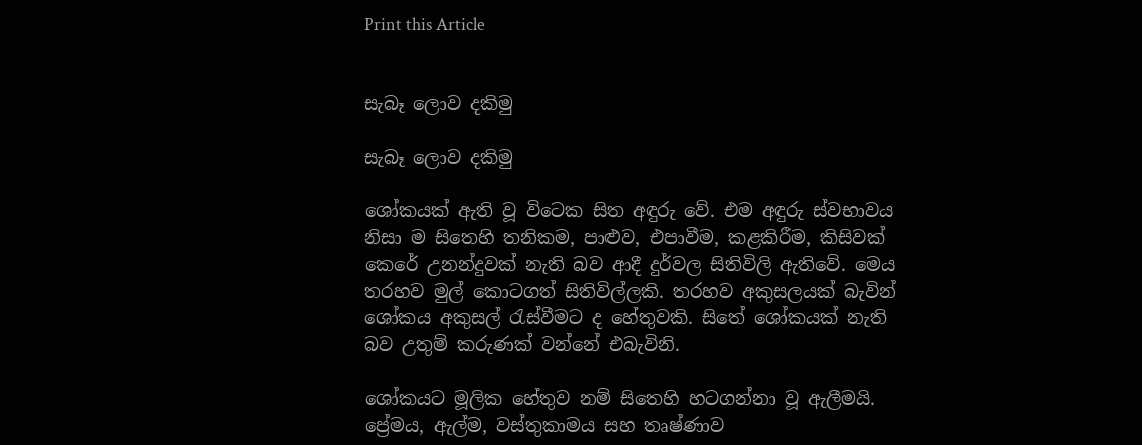Print this Article


සැබෑ ලොව දකිමු

සැබෑ ලොව දකිමු

ශෝකයක් ඇති වූ විටෙක සිත අඳුරු වේ. එම අඳුරු ස්වභාවය නිසා ම සිතෙහි තනිකම, පාළුව, එපාවීම, කළකිරීම, කිසිවක් කෙරේ උනන්දුවක් නැති බව ආදී දුර්වල සිතිවිලි ඇතිවේ. මෙය තරහව මුල් කොටගත් සිතිවිල්ලකි. තරහව අකුසලයක් බැවින් ශෝකය අකුසල් රැස්වීමට ද හේතුවකි. සිතේ ශෝකයක් නැති බව උතුම් කරුණක් වන්නේ එබැවිනි.

ශෝකයට මූලික හේතුව නම් සිතෙහි හටගන්නා වූ ඇලීමයි. ප්‍රේමය, ඇල්ම, වස්තුකාමය සහ තෘෂ්ණාව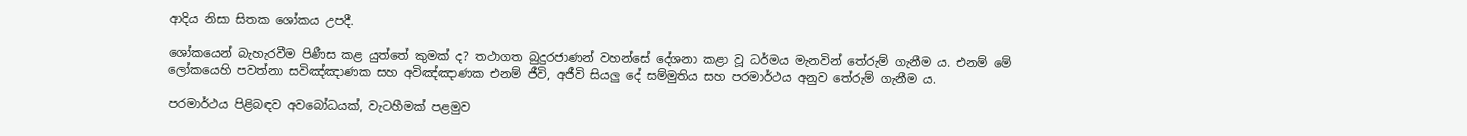ආදිය නිසා සිතක ශෝකය උපදී.

ශෝකයෙන් බැහැරවීම පිණීස කළ යුත්තේ කුමක් ද? තථාගත බුදුරජාණන් වහන්සේ දේශනා කළා වූ ධර්මය මැනවින් තේරුම් ගැනීම ය. එනම් මේ ලෝකයෙහි පවත්නා සවිඤ්ඤාණක සහ අවිඤ්ඤාණක එනම් ජීවි, අජීවි සියලු දේ සම්මුතිය සහ පරමාර්ථය අනුව තේරුම් ගැනීම ය.

පරමාර්ථය පිළිබඳව අවබෝධයක්, වැටහීමක් පළමුව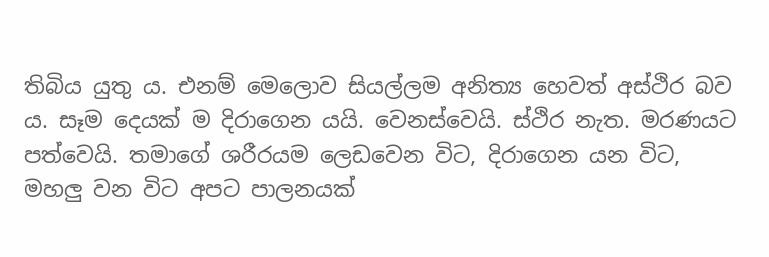තිබිය යුතු ය. එනම් මෙලොව සියල්ලම අනිත්‍ය හෙවත් අස්ථිර බව ය. සෑම දෙයක් ම දිරාගෙන යයි. වෙනස්වෙයි. ස්ථිර නැත. මරණයට පත්වෙයි. තමාගේ ශරීරයම ලෙඩවෙන විට, දිරාගෙන යන විට, මහලු වන විට අපට පාලනයක්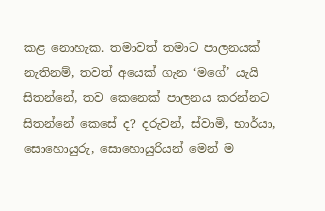කළ නොහැක. තමාවත් තමාට පාලනයක් නැතිනම්, තවත් අයෙක් ගැන ‘මගේ’ යැයි සිතන්නේ, තව කෙනෙක් පාලනය කරන්නට සිතන්නේ කෙසේ ද? දරුවන්, ස්වාමි, භාර්යා, සොහොයුරු, සොහොයුරියන් මෙන් ම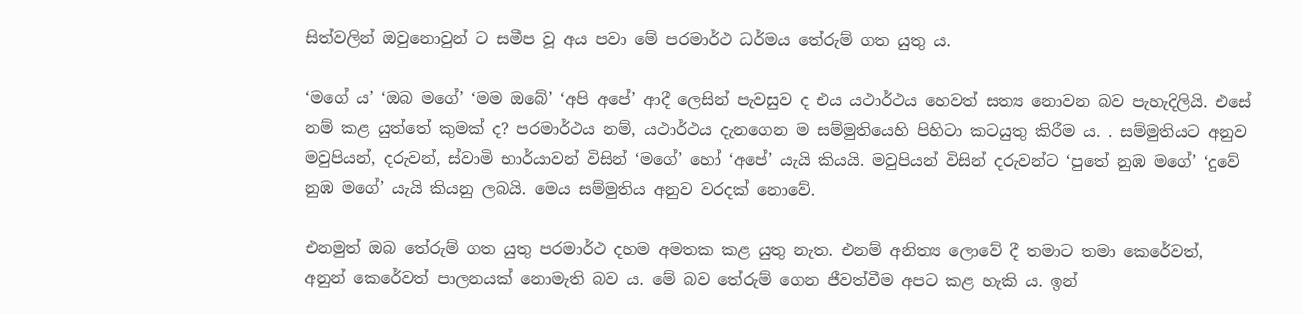සිත්වලින් ඔවුනොවුන් ට සමීප වූ අය පවා මේ පරමාර්ථ ධර්මය තේරුම් ගත යුතු ය.

‘මගේ ය’ ‘ඔබ මගේ’ ‘මම ඔබේ’ ‘අපි අපේ’ ආදී ලෙසින් පැවසුව ද එය යථාර්ථය හෙවත් සත්‍ය නොවන බව පැහැදිලියි. එසේ නම් කළ යුත්තේ කුමක් ද? පරමාර්ථය නම්, යථාර්ථය දැනගෙන ම සම්මුතියෙහි පිහිටා කටයුතු කිරීම ය. . සම්මුතියට අනුව මවුපියන්, දරුවන්, ස්වාමි භාර්යාවන් විසින් ‘මගේ’ හෝ ‘අපේ’ යැයි කියයි. මවුපියන් විසින් දරුවන්ට ‘පුතේ නුඹ මගේ’ ‘දුවේ නුඹ මගේ’ යැයි කියනු ලබයි. මෙය සම්මුතිය අනුව වරදක් නොවේ.

එනමුත් ඔබ තේරුම් ගත යුතු පරමාර්ථ දහම අමතක කළ යුතු නැත. එනම් අනිත්‍ය ලොවේ දී තමාට තමා කෙරේවත්, අනුන් කෙරේවත් පාලනයක් නොමැති බව ය. මේ බව තේරුම් ගෙන ජීවත්වීම අපට කළ හැකි ය. ඉන්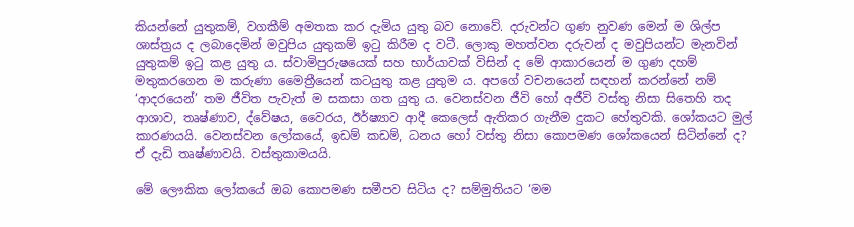කියන්නේ යුතුකම්, වගකීම් අමතක කර දැමිය යුතු බව නොවේ. දරුවන්ට ගුණ නුවණ මෙන් ම ශිල්ප ශාස්ත්‍රය ද ලබාදෙමින් මවුපිය යුතුකම් ඉටු කිරීම ද වටී. ලොකු මහත්වන දරුවන් ද මවුපියන්ට මැනවින් යුතුකම් ඉටු කළ යුතු ය. ස්වාමිපුරුෂයෙක් සහ භාර්යාවක් විසින් ද මේ ආකාරයෙන් ම ගුණ දහම් මතුකරගෙන ම කරුණා මෛත්‍රීයෙන් කටයුතු කළ යුතුම ය. අපගේ වචනයෙන් සඳහන් කරන්නේ නම් ‘ආදරයෙන්’ තම ජීවිත පැවැත් ම සකසා ගත යුතු ය. වෙනස්වන ජීවි හෝ අජීවි වස්තු නිසා සිතෙහි තද ආශාව, තෘෂ්ණාව, ද්වේෂය, වෛරය, ඊර්ෂ්‍යාව ආදී කෙලෙස් ඇතිකර ගැනීම දුකට හේතුවකි. ශෝකයට මුල් කාරණයයි. වෙනස්වන ලෝකයේ, ඉඩම් කඩම්, ධනය හෝ වස්තු නිසා කොපමණ ශෝකයෙන් සිටින්නේ ද? ඒ දැඩි තෘෂ්ණාවයි. වස්තුකාමයයි.

මේ ලෞකික ලෝකයේ ඔබ කොපමණ සමීපව සිටිය ද? සම්මුතියට ‘මම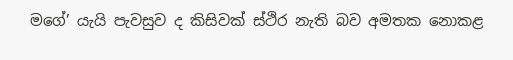මගේ’ යැයි පැවසුව ද කිසිවක් ස්ථිර නැති බව අමතක නොකළ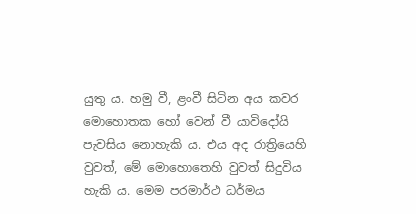යුතු ය. හමු වී, ළංවී සිටින අය කවර මොහොතක හෝ වෙන් වී යාවිදෝයි පැවසිය නොහැකි ය. එය අද රාත්‍රියෙහි වුවත්, මේ මොහොතෙහි වුවත් සිදුවිය හැකි ය. මෙම පරමාර්ථ ධර්මය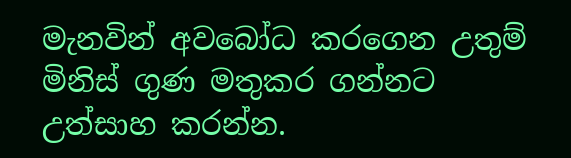මැනවින් අවබෝධ කරගෙන උතුම් මිනිස් ගුණ මතුකර ගන්නට උත්සාහ කරන්න.